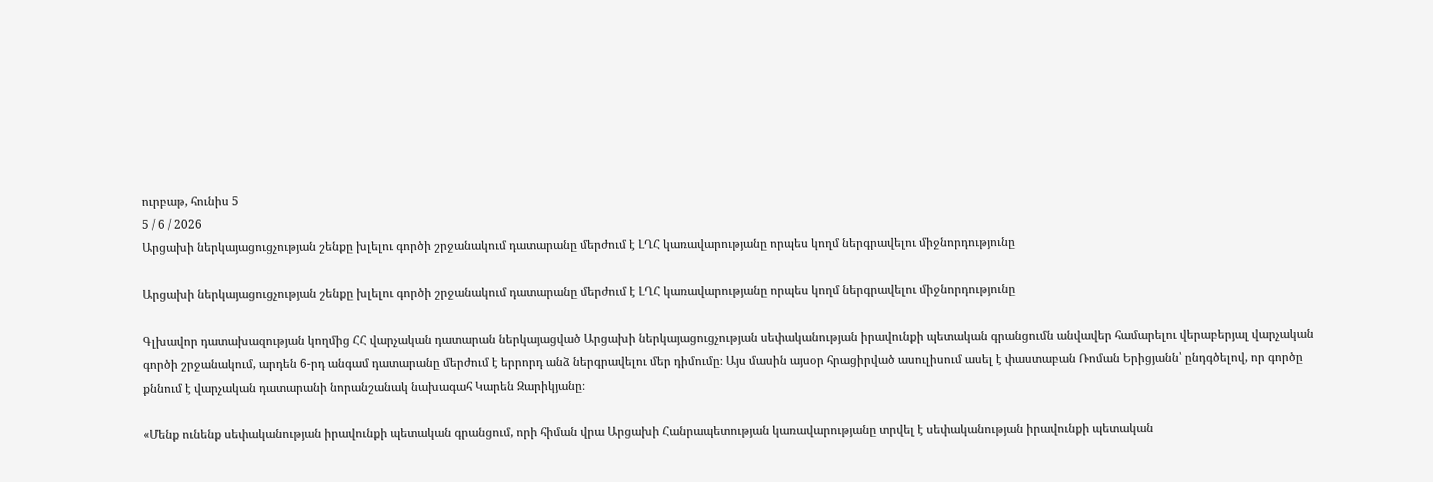ուրբաթ, հունիս 5
5 / 6 / 2026
Արցախի ներկայացուցչության շենքը խլելու գործի շրջանակում դատարանը մերժում է ԼՂՀ կառավարությանը որպես կողմ ներգրավելու միջնորդությունը

Արցախի ներկայացուցչության շենքը խլելու գործի շրջանակում դատարանը մերժում է ԼՂՀ կառավարությանը որպես կողմ ներգրավելու միջնորդությունը

Գլխավոր դատախազության կողմից ՀՀ վարչական դատարան ներկայացված Արցախի ներկայացուցչության սեփականության իրավունքի պետական գրանցումն անվավեր համարելու վերաբերյալ վարչական գործի շրջանակում, արդեն 6-րդ անգամ դատարանը մերժում է երրորդ անձ ներգրավելու մեր դիմումը։ Այս մասին այսօր հրացիրված ասուլիսում ասել է փաստաբան Ռոման Երիցյանն՝ ընդգծելով, որ գործը քննում է վարչական դատարանի նորանշանակ նախագահ Կարեն Զարիկյանը։

«Մենք ունենք սեփականության իրավունքի պետական գրանցում, որի հիման վրա Արցախի Հանրապետության կառավարությանը տրվել է սեփականության իրավունքի պետական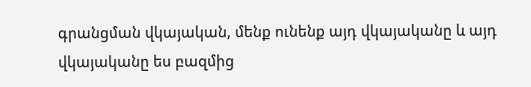գրանցման վկայական, մենք ունենք այդ վկայականը և այդ վկայականը ես բազմից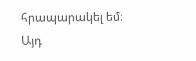հրապարակել եմ։ Այդ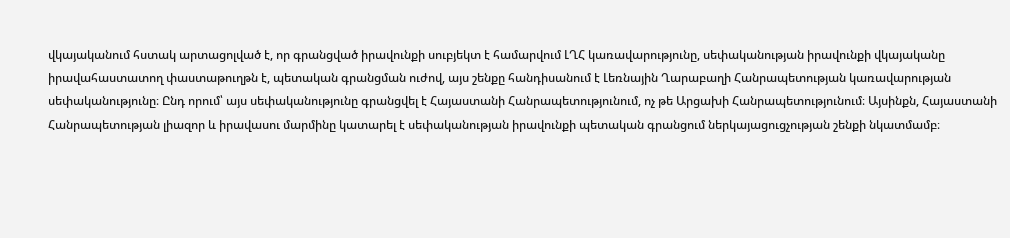վկայականում հստակ արտացոլված է, որ գրանցված իրավունքի սուբյեկտ է համարվում ԼՂՀ կառավարությունը, սեփականության իրավունքի վկայականը իրավահաստատող փաստաթուղթն է, պետական գրանցման ուժով, այս շենքը հանդիսանում է Լեռնային Ղարաբաղի Հանրապետության կառավարության սեփականությունը։ Ընդ որում՝ այս սեփականությունը գրանցվել է Հայաստանի Հանրապետությունում, ոչ թե Արցախի Հանրապետությունում։ Այսինքն, Հայաստանի Հանրապետության լիազոր և իրավասու մարմինը կատարել է սեփականության իրավունքի պետական գրանցում ներկայացուցչության շենքի նկատմամբ։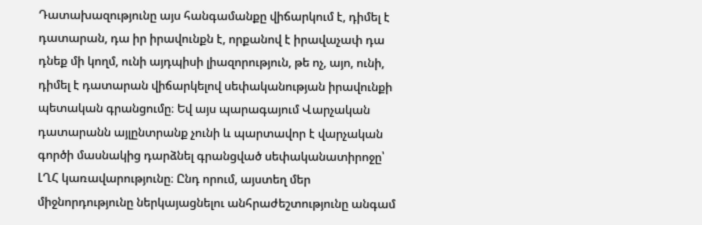Դատախազությունը այս հանգամանքը վիճարկում է, դիմել է դատարան, դա իր իրավունքն է, որքանով է իրավաչափ դա դնեք մի կողմ, ունի այդպիսի լիազորություն, թե ոչ, այո, ունի, դիմել է դատարան վիճարկելով սեփականության իրավունքի պետական գրանցումը։ Եվ այս պարագայում Վարչական դատարանն այլընտրանք չունի և պարտավոր է վարչական գործի մասնակից դարձնել գրանցված սեփականատիրոջը՝ ԼՂՀ կառավարությունը։ Ընդ որում, այստեղ մեր միջնորդությունը ներկայացնելու անհրաժեշտությունը անգամ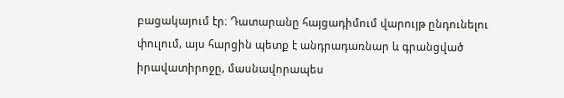բացակայում էր։ Դատարանը հայցադիմում վարույթ ընդունելու փուլում, այս հարցին պետք է անդրադառնար և գրանցված իրավատիրոջը, մասնավորապես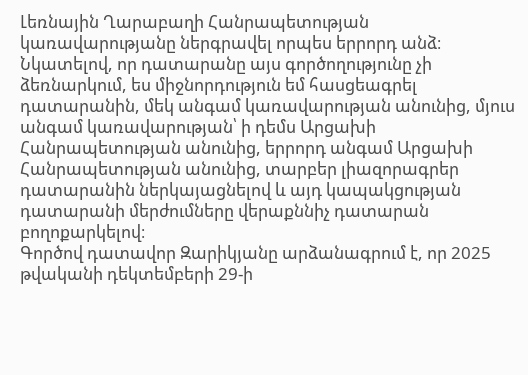Լեռնային Ղարաբաղի Հանրապետության կառավարությանը ներգրավել որպես երրորդ անձ։ Նկատելով, որ դատարանը այս գործողությունը չի ձեռնարկում, ես միջնորդություն եմ հասցեագրել դատարանին, մեկ անգամ կառավարության անունից, մյուս անգամ կառավարության՝ ի դեմս Արցախի Հանրապետության անունից, երրորդ անգամ Արցախի Հանրապետության անունից, տարբեր լիազորագրեր դատարանին ներկայացնելով և այդ կապակցության դատարանի մերժումները վերաքննիչ դատարան բողոքարկելով։
Գործով դատավոր Զարիկյանը արձանագրում է, որ 2025 թվականի դեկտեմբերի 29-ի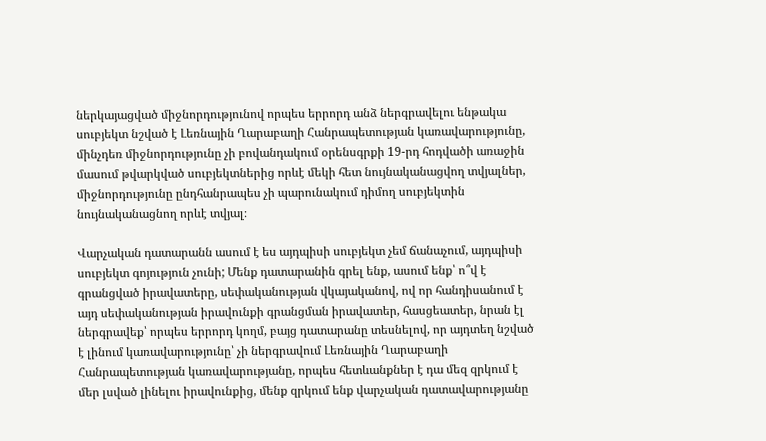ներկայացված միջնորդությունով որպես երրորդ անձ ներգրավելու ենթակա սուբյեկտ նշված է Լեռնային Ղարաբաղի Հանրապետության կառավարությունը, մինչդեռ միջնորդությունը չի բովանդակում օրենսգրքի 19-րդ հոդվածի առաջին մասում թվարկված սուբյեկտներից որևէ մեկի հետ նույնականացվող տվյալներ, միջնորդությունը ընդհանրապես չի պարունակում դիմող սուբյեկտին նույնականացնող որևէ տվյալ։

Վարչական դատարանն ասում է ես այդպիսի սուբյեկտ չեմ ճանաչում, այդպիսի սուբյեկտ գոյություն չունի; Մենք դատարանին գրել ենք, ասում ենք՝ ո՞վ է գրանցված իրավատերը, սեփականության վկայականով, ով որ հանդիսանում է այդ սեփականության իրավունքի գրանցման իրավատեր, հասցեատեր, նրան էլ ներգրավեք՝ որպես երրորդ կողմ, բայց դատարանը տեսնելով, որ այդտեղ նշված է լինում կառավարությունը՝ չի ներգրավում Լեռնային Ղարաբաղի Հանրապետության կառավարությանը, որպես հետևանքներ է դա մեզ զրկում է մեր լսված լինելու իրավունքից, մենք զրկում ենք վարչական դատավարությանը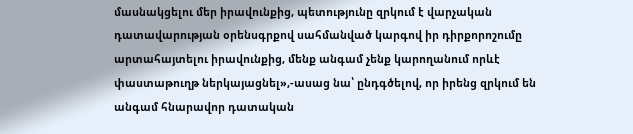մասնակցելու մեր իրավունքից, պետությունը զրկում է վարչական դատավարության օրենսգրքով սահմանված կարգով իր դիրքորոշումը արտահայտելու իրավունքից, մենք անգամ չենք կարողանում որևէ փաստաթուղթ ներկայացնել»,-ասաց նա՝ ընդգծելով, որ իրենց զրկում են անգամ հնարավոր դատական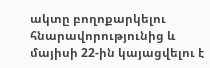ակտը բողոքարկելու հնարավորությունից և մայիսի 22-ին կայացվելու է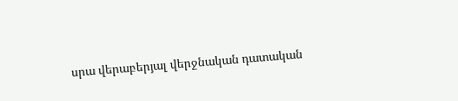սրա վերաբերյալ վերջնական դատական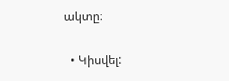ակտը։

  • Կիսվել: